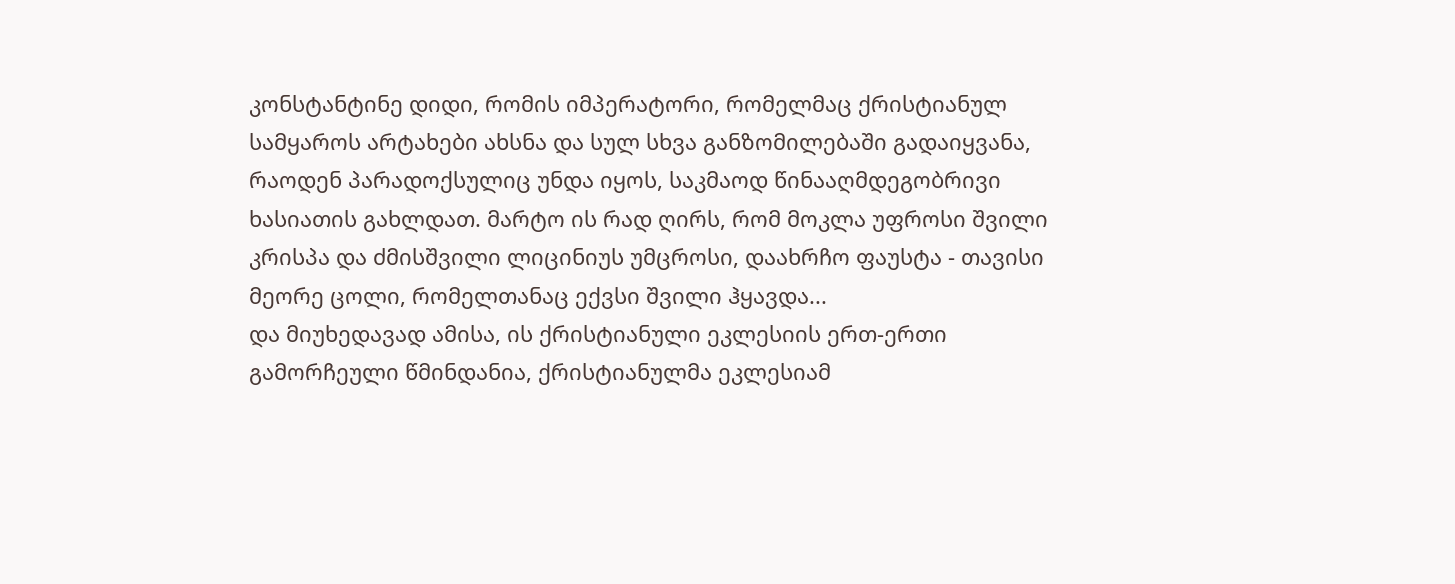კონსტანტინე დიდი, რომის იმპერატორი, რომელმაც ქრისტიანულ სამყაროს არტახები ახსნა და სულ სხვა განზომილებაში გადაიყვანა, რაოდენ პარადოქსულიც უნდა იყოს, საკმაოდ წინააღმდეგობრივი ხასიათის გახლდათ. მარტო ის რად ღირს, რომ მოკლა უფროსი შვილი კრისპა და ძმისშვილი ლიცინიუს უმცროსი, დაახრჩო ფაუსტა - თავისი მეორე ცოლი, რომელთანაც ექვსი შვილი ჰყავდა...
და მიუხედავად ამისა, ის ქრისტიანული ეკლესიის ერთ-ერთი გამორჩეული წმინდანია, ქრისტიანულმა ეკლესიამ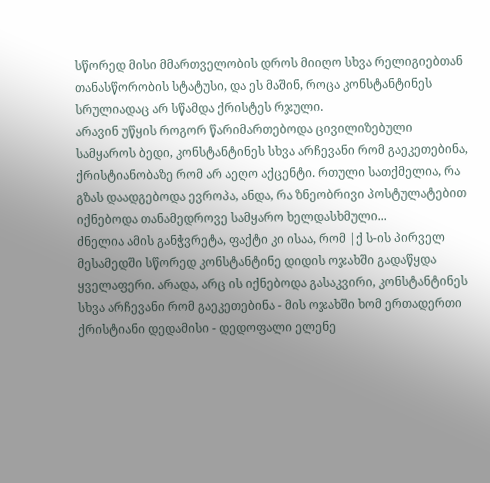სწორედ მისი მმართველობის დროს მიიღო სხვა რელიგიებთან თანასწორობის სტატუსი, და ეს მაშინ, როცა კონსტანტინეს სრულიადაც არ სწამდა ქრისტეს რჯული.
არავინ უწყის როგორ წარიმართებოდა ცივილიზებული სამყაროს ბედი, კონსტანტინეს სხვა არჩევანი რომ გაეკეთებინა, ქრისტიანობაზე რომ არ აეღო აქცენტი. რთული სათქმელია, რა გზას დაადგებოდა ევროპა, ანდა, რა ზნეობრივი პოსტულატებით იქნებოდა თანამედროვე სამყარო ხელდასხმული...
ძნელია ამის განჭვრეტა, ფაქტი კი ისაა, რომ |ქ ს-ის პირველ მესამედში სწორედ კონსტანტინე დიდის ოჯახში გადაწყდა ყველაფერი. არადა, არც ის იქნებოდა გასაკვირი, კონსტანტინეს სხვა არჩევანი რომ გაეკეთებინა - მის ოჯახში ხომ ერთადერთი ქრისტიანი დედამისი - დედოფალი ელენე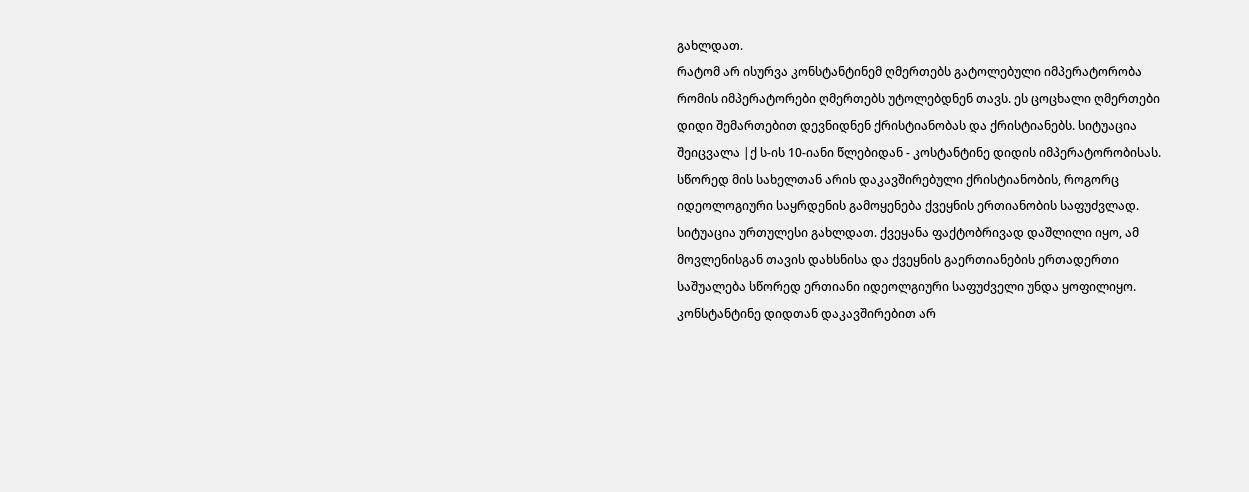გახლდათ.
რატომ არ ისურვა კონსტანტინემ ღმერთებს გატოლებული იმპერატორობა
რომის იმპერატორები ღმერთებს უტოლებდნენ თავს. ეს ცოცხალი ღმერთები დიდი შემართებით დევნიდნენ ქრისტიანობას და ქრისტიანებს. სიტუაცია შეიცვალა |ქ ს-ის 10-იანი წლებიდან - კოსტანტინე დიდის იმპერატორობისას. სწორედ მის სახელთან არის დაკავშირებული ქრისტიანობის, როგორც იდეოლოგიური საყრდენის გამოყენება ქვეყნის ერთიანობის საფუძვლად.
სიტუაცია ურთულესი გახლდათ. ქვეყანა ფაქტობრივად დაშლილი იყო, ამ მოვლენისგან თავის დახსნისა და ქვეყნის გაერთიანების ერთადერთი საშუალება სწორედ ერთიანი იდეოლგიური საფუძველი უნდა ყოფილიყო.
კონსტანტინე დიდთან დაკავშირებით არ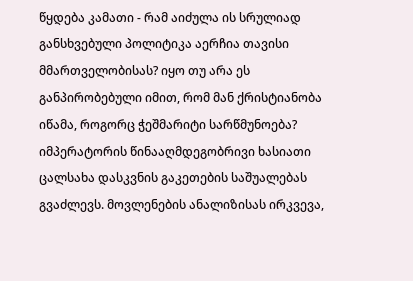წყდება კამათი - რამ აიძულა ის სრულიად განსხვებული პოლიტიკა აერჩია თავისი მმართველობისას? იყო თუ არა ეს განპირობებული იმით, რომ მან ქრისტიანობა იწამა, როგორც ჭეშმარიტი სარწმუნოება?
იმპერატორის წინააღმდეგობრივი ხასიათი ცალსახა დასკვნის გაკეთების საშუალებას გვაძლევს. მოვლენების ანალიზისას ირკვევა,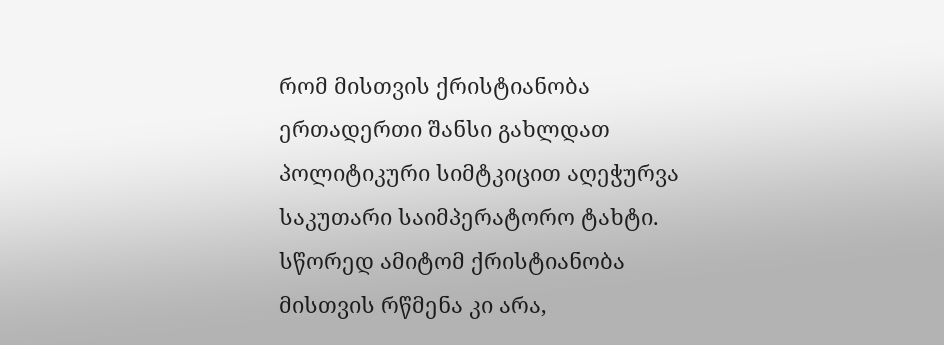რომ მისთვის ქრისტიანობა ერთადერთი შანსი გახლდათ პოლიტიკური სიმტკიცით აღეჭურვა საკუთარი საიმპერატორო ტახტი. სწორედ ამიტომ ქრისტიანობა მისთვის რწმენა კი არა,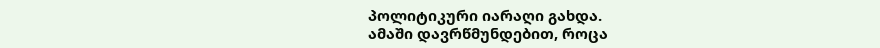პოლიტიკური იარაღი გახდა.
ამაში დავრწმუნდებით, როცა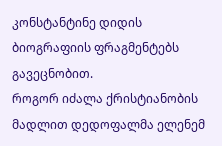კონსტანტინე დიდის ბიოგრაფიის ფრაგმენტებს გავეცნობით.
როგორ იძალა ქრისტიანობის მადლით დედოფალმა ელენემ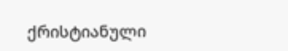ქრისტიანული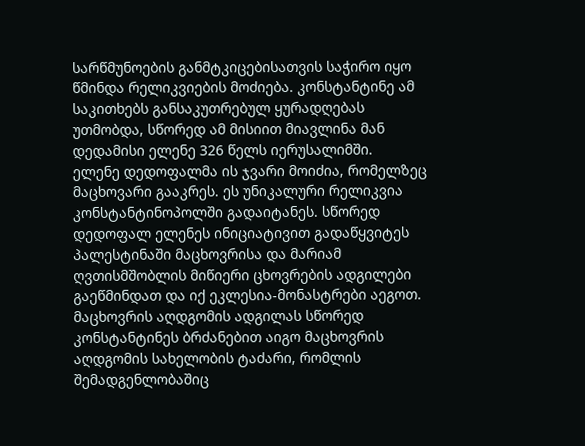სარწმუნოების განმტკიცებისათვის საჭირო იყო წმინდა რელიკვიების მოძიება. კონსტანტინე ამ საკითხებს განსაკუთრებულ ყურადღებას უთმობდა, სწორედ ამ მისიით მიავლინა მან დედამისი ელენე 326 წელს იერუსალიმში.
ელენე დედოფალმა ის ჯვარი მოიძია, რომელზეც მაცხოვარი გააკრეს. ეს უნიკალური რელიკვია კონსტანტინოპოლში გადაიტანეს. სწორედ დედოფალ ელენეს ინიციატივით გადაწყვიტეს პალესტინაში მაცხოვრისა და მარიამ ღვთისმშობლის მიწიერი ცხოვრების ადგილები გაეწმინდათ და იქ ეკლესია-მონასტრები აეგოთ. მაცხოვრის აღდგომის ადგილას სწორედ კონსტანტინეს ბრძანებით აიგო მაცხოვრის აღდგომის სახელობის ტაძარი, რომლის შემადგენლობაშიც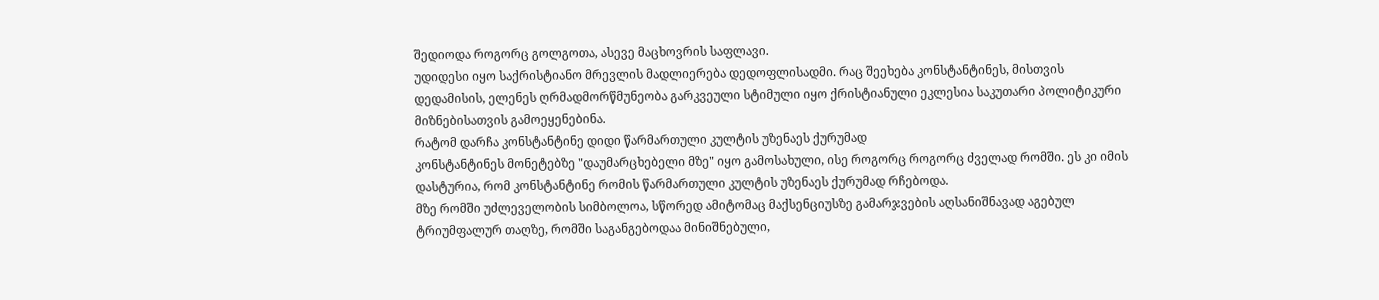შედიოდა როგორც გოლგოთა, ასევე მაცხოვრის საფლავი.
უდიდესი იყო საქრისტიანო მრევლის მადლიერება დედოფლისადმი. რაც შეეხება კონსტანტინეს, მისთვის დედამისის, ელენეს ღრმადმორწმუნეობა გარკვეული სტიმული იყო ქრისტიანული ეკლესია საკუთარი პოლიტიკური მიზნებისათვის გამოეყენებინა.
რატომ დარჩა კონსტანტინე დიდი წარმართული კულტის უზენაეს ქურუმად
კონსტანტინეს მონეტებზე "დაუმარცხებელი მზე" იყო გამოსახული, ისე როგორც როგორც ძველად რომში. ეს კი იმის დასტურია, რომ კონსტანტინე რომის წარმართული კულტის უზენაეს ქურუმად რჩებოდა.
მზე რომში უძლეველობის სიმბოლოა, სწორედ ამიტომაც მაქსენციუსზე გამარჯვების აღსანიშნავად აგებულ ტრიუმფალურ თაღზე, რომში საგანგებოდაა მინიშნებული,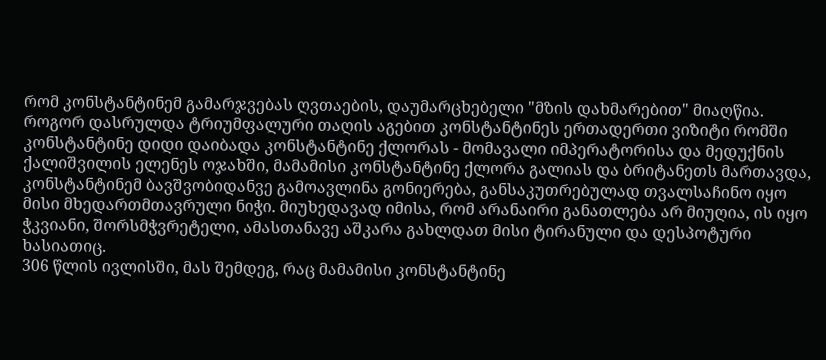რომ კონსტანტინემ გამარჯვებას ღვთაების, დაუმარცხებელი "მზის დახმარებით" მიაღწია.
როგორ დასრულდა ტრიუმფალური თაღის აგებით კონსტანტინეს ერთადერთი ვიზიტი რომში
კონსტანტინე დიდი დაიბადა კონსტანტინე ქლორას - მომავალი იმპერატორისა და მედუქნის ქალიშვილის ელენეს ოჯახში, მამამისი კონსტანტინე ქლორა გალიას და ბრიტანეთს მართავდა, კონსტანტინემ ბავშვობიდანვე გამოავლინა გონიერება, განსაკუთრებულად თვალსაჩინო იყო მისი მხედართმთავრული ნიჭი. მიუხედავად იმისა, რომ არანაირი განათლება არ მიუღია, ის იყო ჭკვიანი, შორსმჭვრეტელი, ამასთანავე აშკარა გახლდათ მისი ტირანული და დესპოტური ხასიათიც.
306 წლის ივლისში, მას შემდეგ, რაც მამამისი კონსტანტინე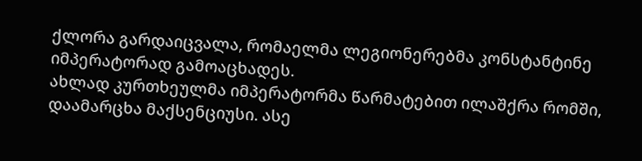ქლორა გარდაიცვალა, რომაელმა ლეგიონერებმა კონსტანტინე იმპერატორად გამოაცხადეს.
ახლად კურთხეულმა იმპერატორმა წარმატებით ილაშქრა რომში, დაამარცხა მაქსენციუსი. ასე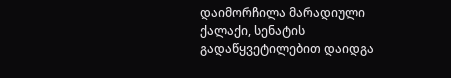დაიმორჩილა მარადიული ქალაქი, სენატის გადაწყვეტილებით დაიდგა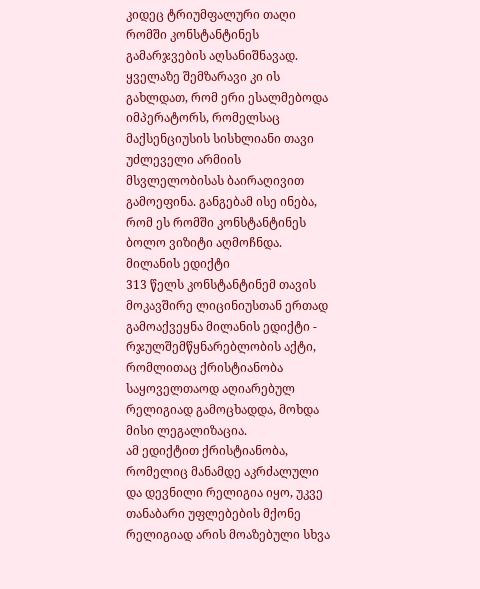კიდეც ტრიუმფალური თაღი რომში კონსტანტინეს გამარჯვების აღსანიშნავად.
ყველაზე შემზარავი კი ის გახლდათ, რომ ერი ესალმებოდა იმპერატორს, რომელსაც მაქსენციუსის სისხლიანი თავი უძლეველი არმიის მსვლელობისას ბაირაღივით გამოეფინა. განგებამ ისე ინება, რომ ეს რომში კონსტანტინეს ბოლო ვიზიტი აღმოჩნდა.
მილანის ედიქტი
313 წელს კონსტანტინემ თავის მოკავშირე ლიცინიუსთან ერთად გამოაქვეყნა მილანის ედიქტი - რჯულშემწყნარებლობის აქტი, რომლითაც ქრისტიანობა საყოველთაოდ აღიარებულ რელიგიად გამოცხადდა, მოხდა მისი ლეგალიზაცია.
ამ ედიქტით ქრისტიანობა, რომელიც მანამდე აკრძალული და დევნილი რელიგია იყო, უკვე თანაბარი უფლებების მქონე რელიგიად არის მოაზებული სხვა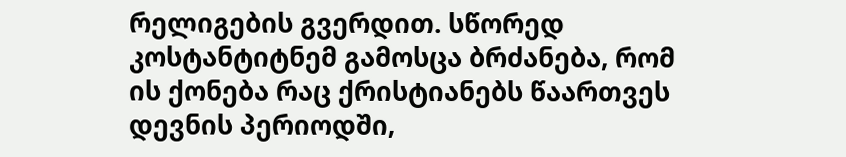რელიგების გვერდით. სწორედ კოსტანტიტნემ გამოსცა ბრძანება, რომ ის ქონება რაც ქრისტიანებს წაართვეს დევნის პერიოდში,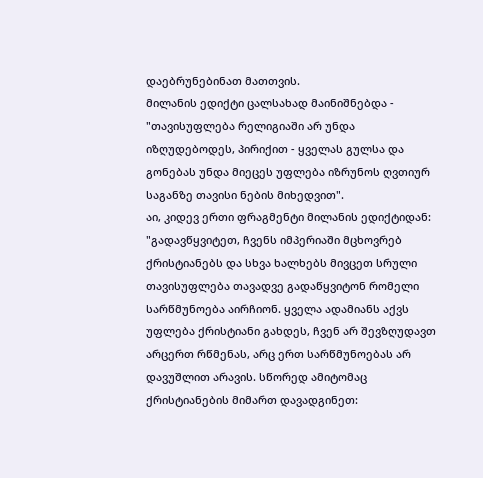დაებრუნებინათ მათთვის.
მილანის ედიქტი ცალსახად მაინიშნებდა - "თავისუფლება რელიგიაში არ უნდა იზღუდებოდეს, პირიქით - ყველას გულსა და გონებას უნდა მიეცეს უფლება იზრუნოს ღვთიურ საგანზე თავისი ნების მიხედვით".
აი, კიდევ ერთი ფრაგმენტი მილანის ედიქტიდან: "გადავწყვიტეთ, ჩვენს იმპერიაში მცხოვრებ ქრისტიანებს და სხვა ხალხებს მივცეთ სრული თავისუფლება თავადვე გადაწყვიტონ რომელი სარწმუნოება აირჩიონ. ყველა ადამიანს აქვს უფლება ქრისტიანი გახდეს, ჩვენ არ შევზღუდავთ არცერთ რწმენას, არც ერთ სარწმუნოებას არ დავუშლით არავის. სწორედ ამიტომაც ქრისტიანების მიმართ დავადგინეთ: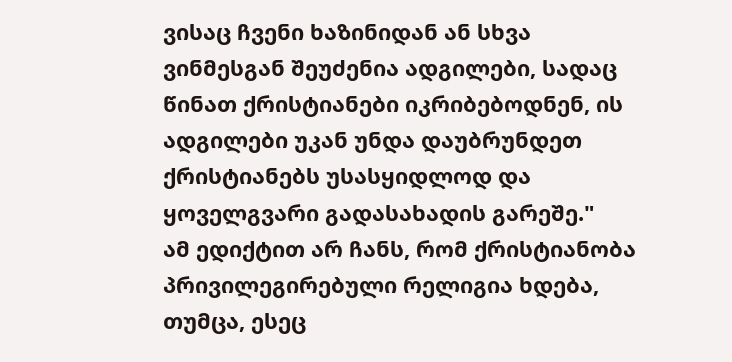ვისაც ჩვენი ხაზინიდან ან სხვა ვინმესგან შეუძენია ადგილები, სადაც წინათ ქრისტიანები იკრიბებოდნენ, ის ადგილები უკან უნდა დაუბრუნდეთ ქრისტიანებს უსასყიდლოდ და ყოველგვარი გადასახადის გარეშე."
ამ ედიქტით არ ჩანს, რომ ქრისტიანობა პრივილეგირებული რელიგია ხდება, თუმცა, ესეც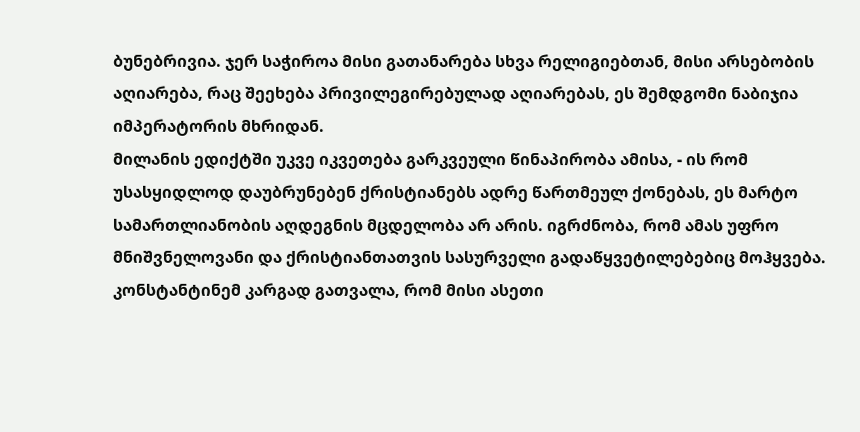ბუნებრივია. ჯერ საჭიროა მისი გათანარება სხვა რელიგიებთან, მისი არსებობის აღიარება, რაც შეეხება პრივილეგირებულად აღიარებას, ეს შემდგომი ნაბიჯია იმპერატორის მხრიდან.
მილანის ედიქტში უკვე იკვეთება გარკვეული წინაპირობა ამისა, - ის რომ უსასყიდლოდ დაუბრუნებენ ქრისტიანებს ადრე წართმეულ ქონებას, ეს მარტო სამართლიანობის აღდეგნის მცდელობა არ არის. იგრძნობა, რომ ამას უფრო მნიშვნელოვანი და ქრისტიანთათვის სასურველი გადაწყვეტილებებიც მოჰყვება.
კონსტანტინემ კარგად გათვალა, რომ მისი ასეთი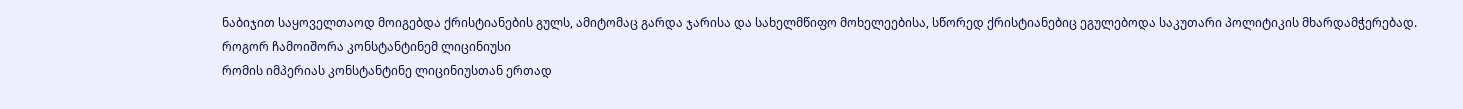ნაბიჯით საყოველთაოდ მოიგებდა ქრისტიანების გულს, ამიტომაც გარდა ჯარისა და სახელმწიფო მოხელეებისა, სწორედ ქრისტიანებიც ეგულებოდა საკუთარი პოლიტიკის მხარდამჭერებად.
როგორ ჩამოიშორა კონსტანტინემ ლიცინიუსი
რომის იმპერიას კონსტანტინე ლიცინიუსთან ერთად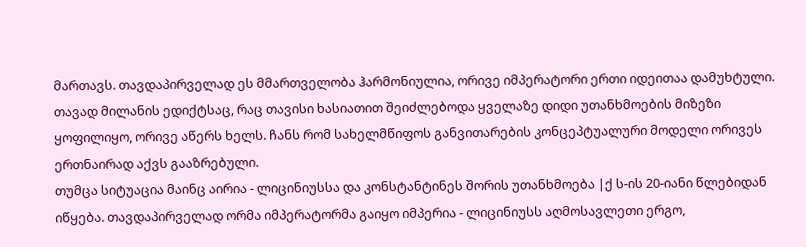მართავს. თავდაპირველად ეს მმართველობა ჰარმონიულია, ორივე იმპერატორი ერთი იდეითაა დამუხტული. თავად მილანის ედიქტსაც, რაც თავისი ხასიათით შეიძლებოდა ყველაზე დიდი უთანხმოების მიზეზი ყოფილიყო, ორივე აწერს ხელს. ჩანს რომ სახელმწიფოს განვითარების კონცეპტუალური მოდელი ორივეს ერთნაირად აქვს გააზრებული.
თუმცა სიტუაცია მაინც აირია - ლიცინიუსსა და კონსტანტინეს შორის უთანხმოება |ქ ს-ის 20-იანი წლებიდან იწყება. თავდაპირველად ორმა იმპერატორმა გაიყო იმპერია - ლიცინიუსს აღმოსავლეთი ერგო,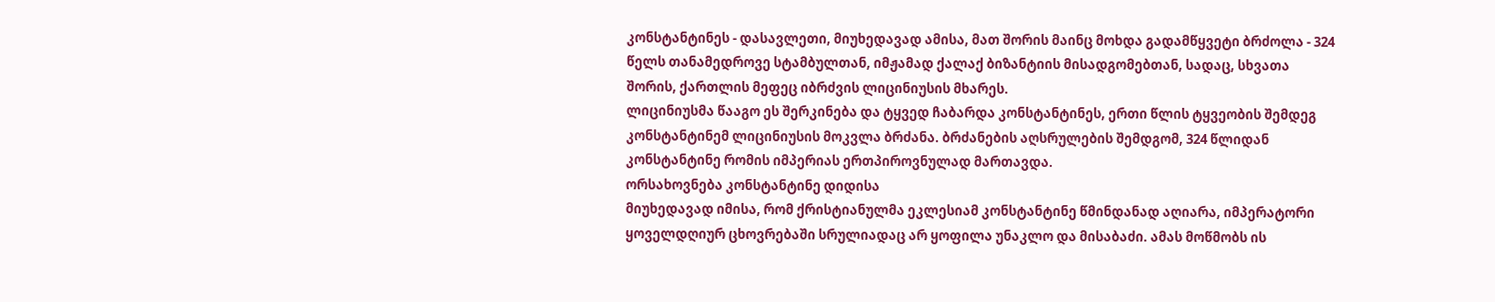კონსტანტინეს - დასავლეთი, მიუხედავად ამისა, მათ შორის მაინც მოხდა გადამწყვეტი ბრძოლა - 324 წელს თანამედროვე სტამბულთან, იმჟამად ქალაქ ბიზანტიის მისადგომებთან, სადაც, სხვათა შორის, ქართლის მეფეც იბრძვის ლიცინიუსის მხარეს.
ლიცინიუსმა წააგო ეს შერკინება და ტყვედ ჩაბარდა კონსტანტინეს, ერთი წლის ტყვეობის შემდეგ კონსტანტინემ ლიცინიუსის მოკვლა ბრძანა. ბრძანების აღსრულების შემდგომ, 324 წლიდან კონსტანტინე რომის იმპერიას ერთპიროვნულად მართავდა.
ორსახოვნება კონსტანტინე დიდისა
მიუხედავად იმისა, რომ ქრისტიანულმა ეკლესიამ კონსტანტინე წმინდანად აღიარა, იმპერატორი ყოველდღიურ ცხოვრებაში სრულიადაც არ ყოფილა უნაკლო და მისაბაძი. ამას მოწმობს ის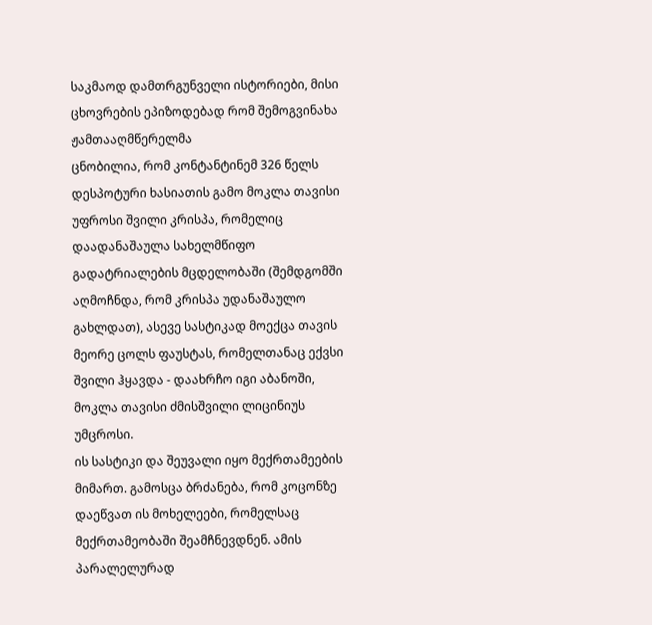საკმაოდ დამთრგუნველი ისტორიები, მისი ცხოვრების ეპიზოდებად რომ შემოგვინახა ჟამთააღმწერელმა
ცნობილია, რომ კონტანტინემ 326 წელს დესპოტური ხასიათის გამო მოკლა თავისი უფროსი შვილი კრისპა, რომელიც დაადანაშაულა სახელმწიფო გადატრიალების მცდელობაში (შემდგომში აღმოჩნდა, რომ კრისპა უდანაშაულო გახლდათ), ასევე სასტიკად მოექცა თავის მეორე ცოლს ფაუსტას, რომელთანაც ექვსი შვილი ჰყავდა - დაახრჩო იგი აბანოში, მოკლა თავისი ძმისშვილი ლიცინიუს უმცროსი.
ის სასტიკი და შეუვალი იყო მექრთამეების მიმართ. გამოსცა ბრძანება, რომ კოცონზე დაეწვათ ის მოხელეები, რომელსაც მექრთამეობაში შეამჩნევდნენ. ამის პარალელურად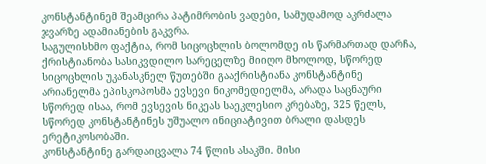კონსტანტინემ შეამცირა პატიმრობის ვადები, სამუდამოდ აკრძალა ჯვარზე ადამიანების გაკვრა.
საგულისხმო ფაქტია, რომ სიცოცხლის ბოლომდე ის წარმართად დარჩა, ქრისტიანობა სასიკვდილო სარეცელზე მიიღო მხოლოდ, სწორედ სიცოცხლის უკანასკნელ წუთებში გააქრისტიანა კონსტანტინე არიანელმა ეპისკოპოსმა ევსევი ნიკომედიელმა, არადა საცნაური სწორედ ისაა, რომ ევსევის ნიკეას საეკლესიო კრებაზე, 325 წელს, სწორედ კონსტანტინეს უშუალო ინიციატივით ბრალი დასდეს ერეტიკოსობაში.
კონსტანტინე გარდაიცვალა 74 წლის ასაკში. მისი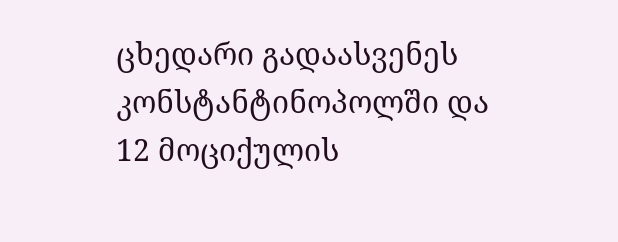ცხედარი გადაასვენეს კონსტანტინოპოლში და 12 მოციქულის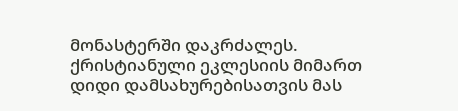მონასტერში დაკრძალეს.
ქრისტიანული ეკლესიის მიმართ დიდი დამსახურებისათვის მას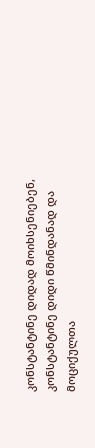კონსტანტინე დიდად მოიხსენიებენ, კონსტანტინე დიდი წმინდანად და მოციქულთა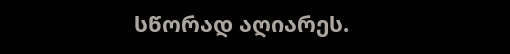სწორად აღიარეს.